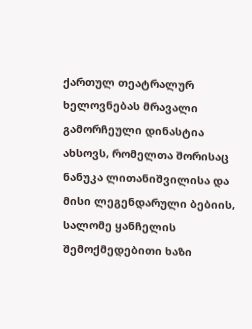ქართულ თეატრალურ ხელოვნებას მრავალი გამორჩეული დინასტია ახსოვს, რომელთა შორისაც ნანუკა ლითანიშვილისა და მისი ლეგენდარული ბებიის, სალომე ყანჩელის შემოქმედებითი ხაზი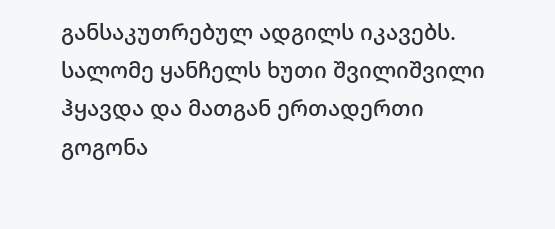განსაკუთრებულ ადგილს იკავებს. სალომე ყანჩელს ხუთი შვილიშვილი ჰყავდა და მათგან ერთადერთი გოგონა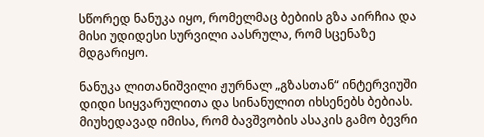სწორედ ნანუკა იყო, რომელმაც ბებიის გზა აირჩია და მისი უდიდესი სურვილი აასრულა, რომ სცენაზე მდგარიყო.

ნანუკა ლითანიშვილი ჟურნალ „გზასთან“ ინტერვიუში დიდი სიყვარულითა და სინანულით იხსენებს ბებიას. მიუხედავად იმისა, რომ ბავშვობის ასაკის გამო ბევრი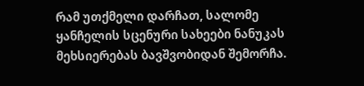რამ უთქმელი დარჩათ, სალომე ყანჩელის სცენური სახეები ნანუკას მეხსიერებას ბავშვობიდან შემორჩა.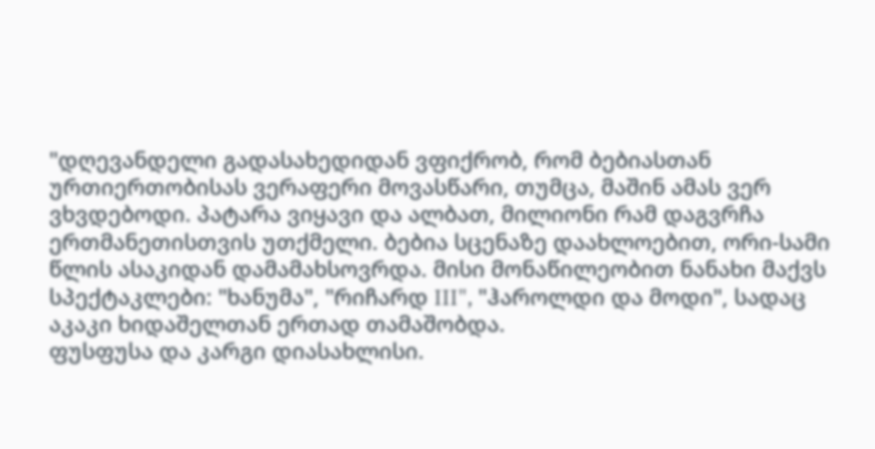"დღევანდელი გადასახედიდან ვფიქრობ, რომ ბებიასთან ურთიერთობისას ვერაფერი მოვასწარი, თუმცა, მაშინ ამას ვერ ვხვდებოდი. პატარა ვიყავი და ალბათ, მილიონი რამ დაგვრჩა ერთმანეთისთვის უთქმელი. ბებია სცენაზე დაახლოებით, ორი-სამი წლის ასაკიდან დამამახსოვრდა. მისი მონაწილეობით ნანახი მაქვს სპექტაკლები: "ხანუმა", "რიჩარდ III", "ჰაროლდი და მოდი", სადაც აკაკი ხიდაშელთან ერთად თამაშობდა.
ფუსფუსა და კარგი დიასახლისი.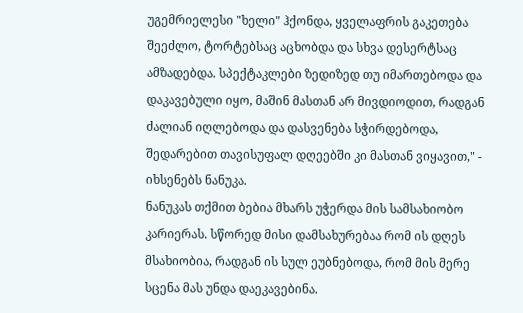უგემრიელესი "ხელი" ჰქონდა, ყველაფრის გაკეთება შეეძლო, ტორტებსაც აცხობდა და სხვა დესერტსაც ამზადებდა. სპექტაკლები ზედიზედ თუ იმართებოდა და დაკავებული იყო, მაშინ მასთან არ მივდიოდით, რადგან ძალიან იღლებოდა და დასვენება სჭირდებოდა, შედარებით თავისუფალ დღეებში კი მასთან ვიყავით," - იხსენებს ნანუკა.
ნანუკას თქმით ბებია მხარს უჭერდა მის სამსახიობო კარიერას. სწორედ მისი დამსახურებაა რომ ის დღეს მსახიობია, რადგან ის სულ ეუბნებოდა, რომ მის მერე სცენა მას უნდა დაეკავებინა.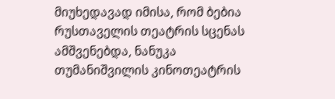მიუხედავად იმისა, რომ ბებია რუსთაველის თეატრის სცენას ამშვენებდა, ნანუკა თუმანიშვილის კინოთეატრის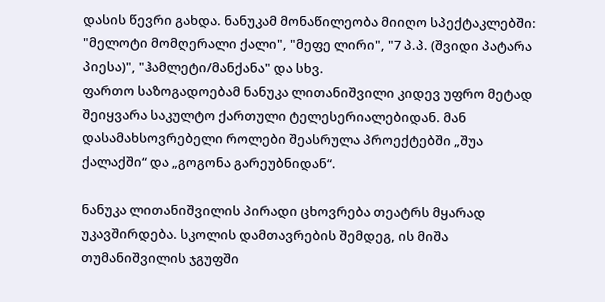დასის წევრი გახდა. ნანუკამ მონაწილეობა მიიღო სპექტაკლებში: "მელოტი მომღერალი ქალი", "მეფე ლირი", "7 პ.პ. (შვიდი პატარა პიესა)", "ჰამლეტი/მანქანა" და სხვ.
ფართო საზოგადოებამ ნანუკა ლითანიშვილი კიდევ უფრო მეტად შეიყვარა საკულტო ქართული ტელესერიალებიდან. მან დასამახსოვრებელი როლები შეასრულა პროექტებში „შუა ქალაქში“ და „გოგონა გარეუბნიდან“.

ნანუკა ლითანიშვილის პირადი ცხოვრება თეატრს მყარად უკავშირდება. სკოლის დამთავრების შემდეგ, ის მიშა თუმანიშვილის ჯგუფში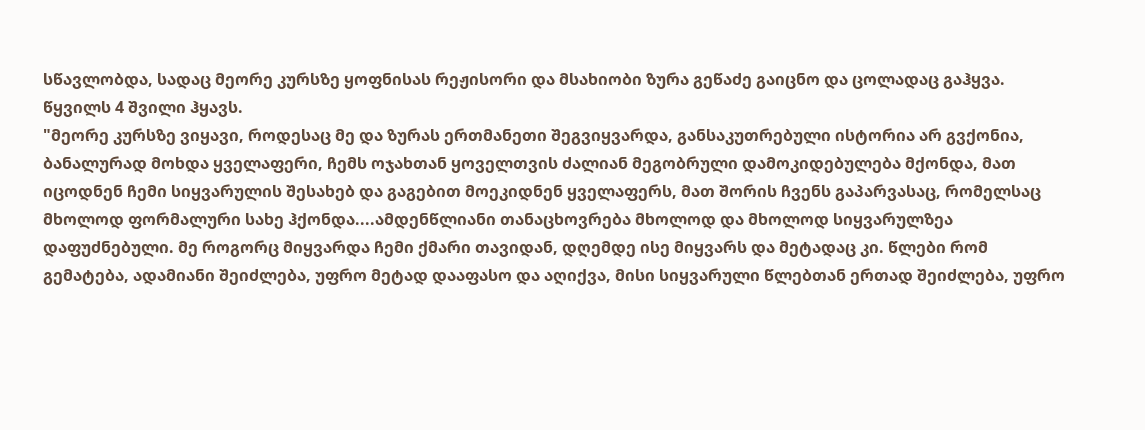სწავლობდა, სადაც მეორე კურსზე ყოფნისას რეჟისორი და მსახიობი ზურა გეწაძე გაიცნო და ცოლადაც გაჰყვა. წყვილს 4 შვილი ჰყავს.
"მეორე კურსზე ვიყავი, როდესაც მე და ზურას ერთმანეთი შეგვიყვარდა, განსაკუთრებული ისტორია არ გვქონია, ბანალურად მოხდა ყველაფერი, ჩემს ოჯახთან ყოველთვის ძალიან მეგობრული დამოკიდებულება მქონდა, მათ იცოდნენ ჩემი სიყვარულის შესახებ და გაგებით მოეკიდნენ ყველაფერს, მათ შორის ჩვენს გაპარვასაც, რომელსაც მხოლოდ ფორმალური სახე ჰქონდა....ამდენწლიანი თანაცხოვრება მხოლოდ და მხოლოდ სიყვარულზეა დაფუძნებული. მე როგორც მიყვარდა ჩემი ქმარი თავიდან, დღემდე ისე მიყვარს და მეტადაც კი. წლები რომ გემატება, ადამიანი შეიძლება, უფრო მეტად დააფასო და აღიქვა, მისი სიყვარული წლებთან ერთად შეიძლება, უფრო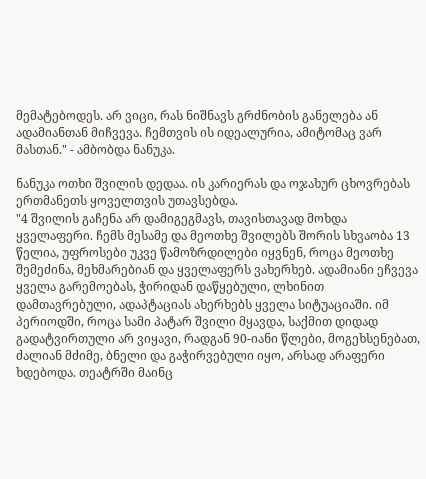მემატებოდეს. არ ვიცი, რას ნიშნავს გრძნობის განელება ან ადამიანთან მიჩვევა. ჩემთვის ის იდეალურია, ამიტომაც ვარ მასთან." - ამბობდა ნანუკა.

ნანუკა ოთხი შვილის დედაა. ის კარიერას და ოჯახურ ცხოვრებას ერთმანეთს ყოველთვის უთავსებდა.
"4 შვილის გაჩენა არ დამიგეგმავს, თავისთავად მოხდა ყველაფერი. ჩემს მესამე და მეოთხე შვილებს შორის სხვაობა 13 წელია, უფროსები უკვე წამოზრდილები იყვნენ, როცა მეოთხე შემეძინა, მეხმარებიან და ყველაფერს ვახერხებ. ადამიანი ეჩვევა ყველა გარემოებას, ჭირიდან დაწყებული, ლხინით დამთავრებული, ადაპტაციას ახერხებს ყველა სიტუაციაში. იმ პერიოდში, როცა სამი პატარ შვილი მყავდა, საქმით დიდად გადატვირთული არ ვიყავი, რადგან 90-იანი წლები, მოგეხსენებათ, ძალიან მძიმე, ბნელი და გაჭირვებული იყო, არსად არაფერი ხდებოდა. თეატრში მაინც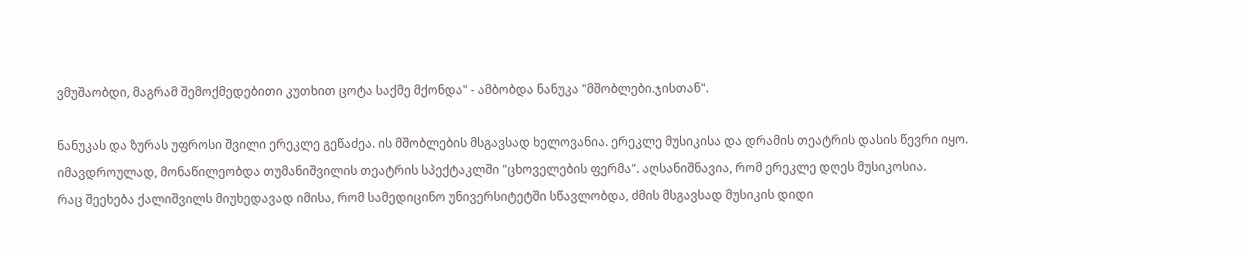ვმუშაობდი, მაგრამ შემოქმედებითი კუთხით ცოტა საქმე მქონდა" - ამბობდა ნანუკა "მშობლები.ჯისთან".

ნანუკას და ზურას უფროსი შვილი ერეკლე გეწაძეა. ის მშობლების მსგავსად ხელოვანია. ერეკლე მუსიკისა და დრამის თეატრის დასის წევრი იყო. იმავდროულად, მონაწილეობდა თუმანიშვილის თეატრის სპექტაკლში "ცხოველების ფერმა". აღსანიშნავია, რომ ერეკლე დღეს მუსიკოსია.
რაც შეეხება ქალიშვილს მიუხედავად იმისა, რომ სამედიცინო უნივერსიტეტში სწავლობდა, ძმის მსგავსად მუსიკის დიდი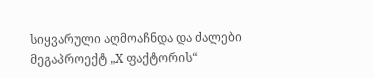სიყვარული აღმოაჩნდა და ძალები მეგაპროექტ „X ფაქტორის“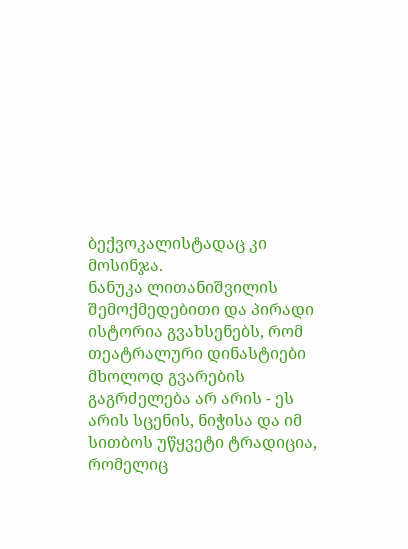ბექვოკალისტადაც კი მოსინჯა.
ნანუკა ლითანიშვილის შემოქმედებითი და პირადი ისტორია გვახსენებს, რომ თეატრალური დინასტიები მხოლოდ გვარების გაგრძელება არ არის - ეს არის სცენის, ნიჭისა და იმ სითბოს უწყვეტი ტრადიცია, რომელიც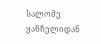სალომე ყანჩელიდან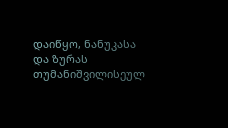დაიწყო, ნანუკასა და ზურას თუმანიშვილისეულ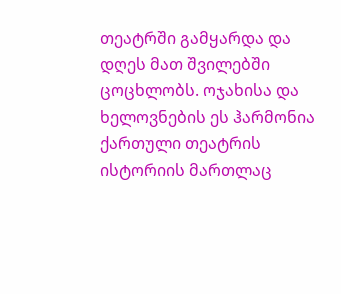თეატრში გამყარდა და დღეს მათ შვილებში ცოცხლობს. ოჯახისა და ხელოვნების ეს ჰარმონია ქართული თეატრის ისტორიის მართლაც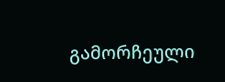გამორჩეული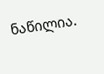ნაწილია.